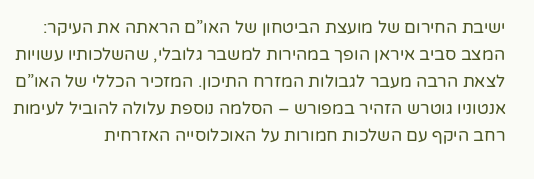ישיבת החירום של מועצת הביטחון של האו”ם הראתה את העיקר: המצב סביב איראן הופך במהירות למשבר גלובלי, שהשלכותיו עשויות לצאת הרבה מעבר לגבולות המזרח התיכון. המזכיר הכללי של האו”ם אנטוניו גוטרש הזהיר במפורש – הסלמה נוספת עלולה להוביל לעימות רחב היקף עם השלכות חמורות על האוכלוסייה האזרחית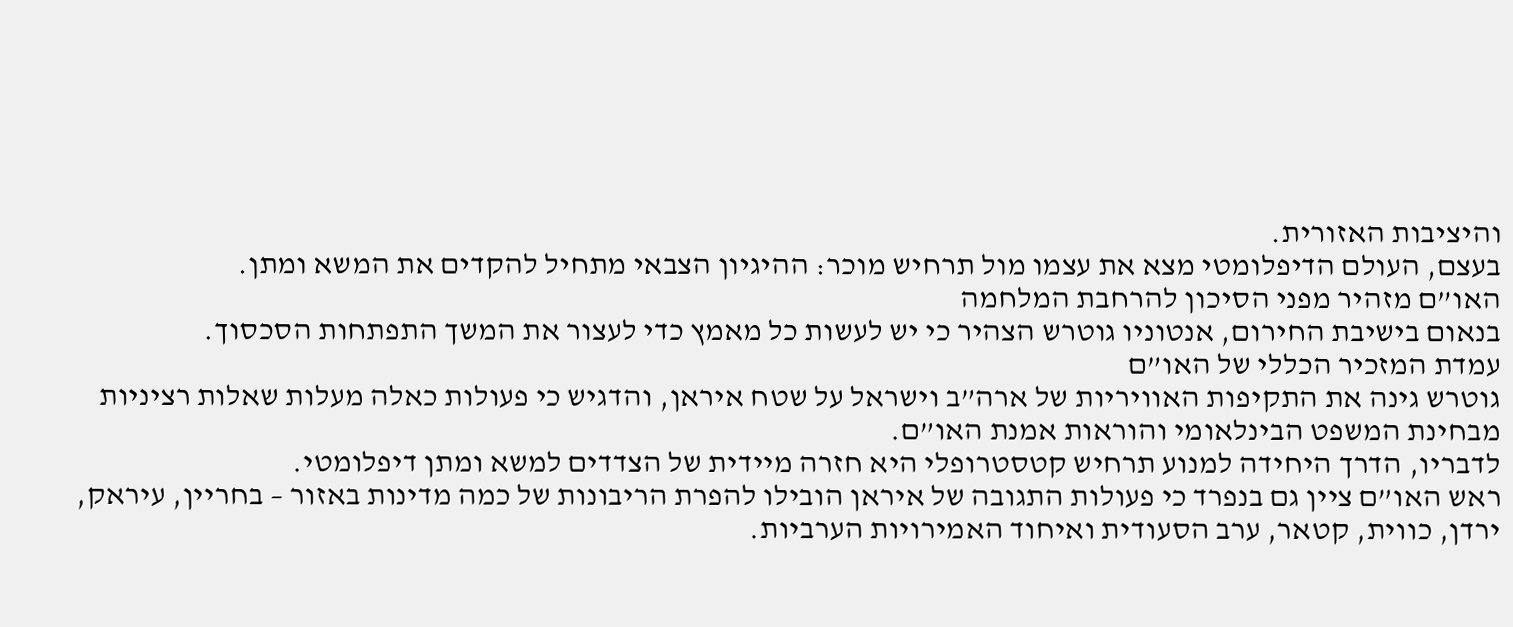והיציבות האזורית.
בעצם, העולם הדיפלומטי מצא את עצמו מול תרחיש מוכר: ההיגיון הצבאי מתחיל להקדים את המשא ומתן.
האו”ם מזהיר מפני הסיכון להרחבת המלחמה
בנאום בישיבת החירום, אנטוניו גוטרש הצהיר כי יש לעשות כל מאמץ כדי לעצור את המשך התפתחות הסכסוך.
עמדת המזכיר הכללי של האו”ם
גוטרש גינה את התקיפות האוויריות של ארה”ב וישראל על שטח איראן, והדגיש כי פעולות כאלה מעלות שאלות רציניות מבחינת המשפט הבינלאומי והוראות אמנת האו”ם.
לדבריו, הדרך היחידה למנוע תרחיש קטסטרופלי היא חזרה מיידית של הצדדים למשא ומתן דיפלומטי.
ראש האו”ם ציין גם בנפרד כי פעולות התגובה של איראן הובילו להפרת הריבונות של כמה מדינות באזור – בחריין, עיראק, ירדן, כווית, קטאר, ערב הסעודית ואיחוד האמירויות הערביות.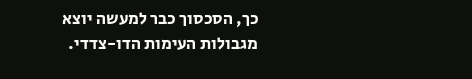כך, הסכסוך כבר למעשה יוצא מגבולות העימות הדו-צדדי.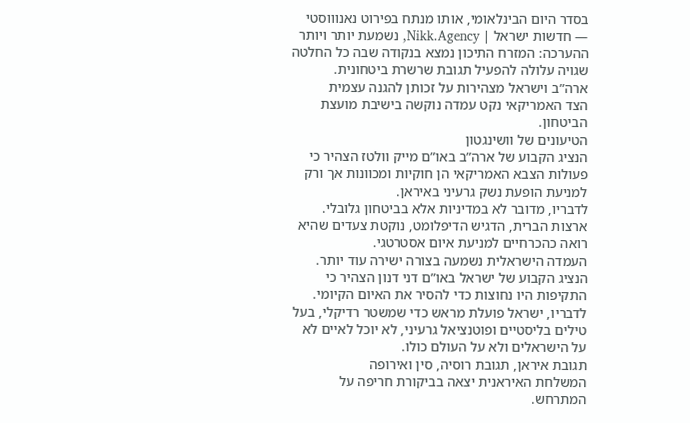בסדר היום הבינלאומי, אותו מנתח בפירוט נאנוווסטי — חדשות ישראל | Nikk.Agency, נשמעת יותר ויותר ההערכה: המזרח התיכון נמצא בנקודה שבה כל החלטה שגויה עלולה להפעיל תגובת שרשרת ביטחונית.
ארה”ב וישראל מצהירות על זכותן להגנה עצמית
הצד האמריקאי נקט עמדה נוקשה בישיבת מועצת הביטחון.
הטיעונים של וושינגטון
הנציג הקבוע של ארה”ב באו”ם מייק וולטז הצהיר כי פעולות הצבא האמריקאי הן חוקיות ומכוונות אך ורק למניעת הופעת נשק גרעיני באיראן.
לדבריו, מדובר לא במדיניות אלא בביטחון גלובלי.
ארצות הברית, הדגיש הדיפלומט, נוקטת צעדים שהיא רואה כהכרחיים למניעת איום אסטרטגי.
העמדה הישראלית נשמעה בצורה ישירה עוד יותר.
הנציג הקבוע של ישראל באו”ם דני דנון הצהיר כי התקיפות היו נחוצות כדי להסיר את האיום הקיומי.
לדבריו, ישראל פועלת מראש כדי שמשטר רדיקלי, בעל טילים בליסטיים ופוטנציאל גרעיני, לא יוכל לאיים לא על הישראלים ולא על העולם כולו.
תגובת איראן, תגובת רוסיה, סין ואירופה
המשלחת האיראנית יצאה בביקורת חריפה על המתרחש.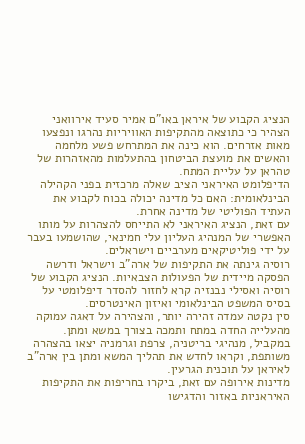הנציג הקבוע של איראן באו”ם אמיר סעיד אירוואני הצהיר כי כתוצאה מהתקיפות האוויריות נהרגו ונפצעו מאות אזרחים. הוא כינה את המתרחש פשע מלחמה והאשים את מועצת הביטחון בהתעלמות מהאזהרות של טהראן על עליית המתח.
הדיפלומט האיראני הציב שאלה מרכזית בפני הקהילה הבינלאומית: האם כל מדינה יכולה בכוח לקבוע את העתיד הפוליטי של מדינה אחרת.
עם זאת, הנציג האיראני לא התייחס להצהרות על מותו האפשרי של המנהיג העליון עלי חמינאי, שהושמעו בעבר על ידי פוליטיקאים מערביים וישראלים.
רוסיה גינתה את התקיפות של ארה”ב וישראל ודרשה הפסקה מיידית של הפעולות הצבאיות. הנציג הקבוע של רוסיה ואסילי נבנזיה קרא לחזור להסדר דיפלומטי על בסיס המשפט הבינלאומי ואיזון האינטרסים.
סין נקטה עמדה זהירה יותר, והצהירה על דאגה עמוקה מהעלייה החדה במתח ותמכה בצורך במשא ומתן.
במקביל, מנהיגי בריטניה, צרפת וגרמניה יצאו בהצהרה משותפת, וקראו לחדש את תהליך המשא ומתן בין ארה”ב לאיראן על תוכנית הגרעין.
מדינות אירופה עם זאת, ביקרו בחריפות את התקיפות האיראניות באזור והדגישו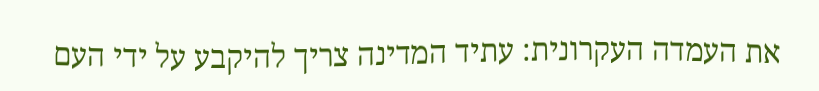את העמדה העקרונית: עתיד המדינה צריך להיקבע על ידי העם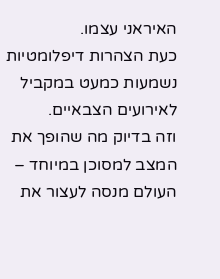האיראני עצמו.
כעת הצהרות דיפלומטיות נשמעות כמעט במקביל לאירועים הצבאיים.
וזה בדיוק מה שהופך את המצב למסוכן במיוחד – העולם מנסה לעצור את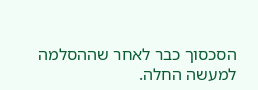הסכסוך כבר לאחר שההסלמה למעשה החלה.